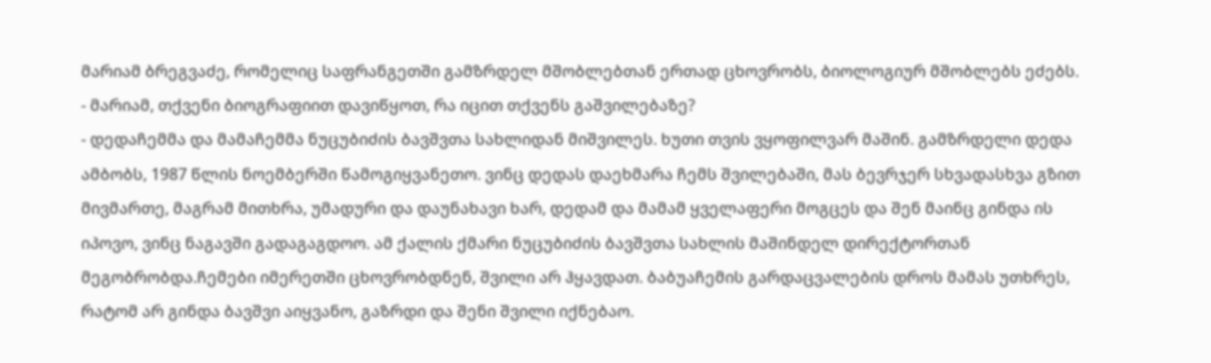მარიამ ბრეგვაძე, რომელიც საფრანგეთში გამზრდელ მშობლებთან ერთად ცხოვრობს, ბიოლოგიურ მშობლებს ეძებს.
- მარიამ, თქვენი ბიოგრაფიით დავიწყოთ, რა იცით თქვენს გაშვილებაზე?
- დედაჩემმა და მამაჩემმა ნუცუბიძის ბავშვთა სახლიდან მიშვილეს. ხუთი თვის ვყოფილვარ მაშინ. გამზრდელი დედა ამბობს, 1987 წლის ნოემბერში წამოგიყვანეთო. ვინც დედას დაეხმარა ჩემს შვილებაში, მას ბევრჯერ სხვადასხვა გზით მივმართე, მაგრამ მითხრა, უმადური და დაუნახავი ხარ, დედამ და მამამ ყველაფერი მოგცეს და შენ მაინც გინდა ის იპოვო, ვინც ნაგავში გადაგაგდოო. ამ ქალის ქმარი ნუცუბიძის ბავშვთა სახლის მაშინდელ დირექტორთან მეგობრობდა.ჩემები იმერეთში ცხოვრობდნენ, შვილი არ ჰყავდათ. ბაბუაჩემის გარდაცვალების დროს მამას უთხრეს, რატომ არ გინდა ბავშვი აიყვანო, გაზრდი და შენი შვილი იქნებაო.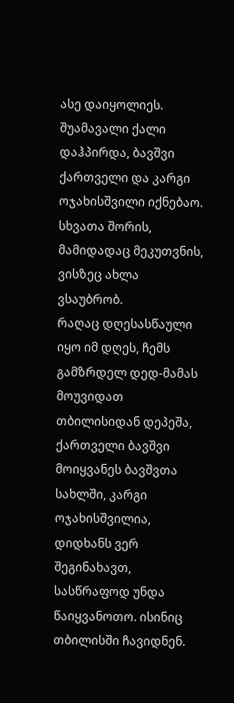ასე დაიყოლიეს. შუამავალი ქალი დაჰპირდა, ბავშვი ქართველი და კარგი ოჯახისშვილი იქნებაო. სხვათა შორის, მამიდადაც მეკუთვნის, ვისზეც ახლა ვსაუბრობ.
რაღაც დღესასწაული იყო იმ დღეს, ჩემს გამზრდელ დედ-მამას მოუვიდათ თბილისიდან დეპეშა, ქართველი ბავშვი მოიყვანეს ბავშვთა სახლში, კარგი ოჯახისშვილია, დიდხანს ვერ შეგინახავთ, სასწრაფოდ უნდა წაიყვანოთო. ისინიც თბილისში ჩავიდნენ.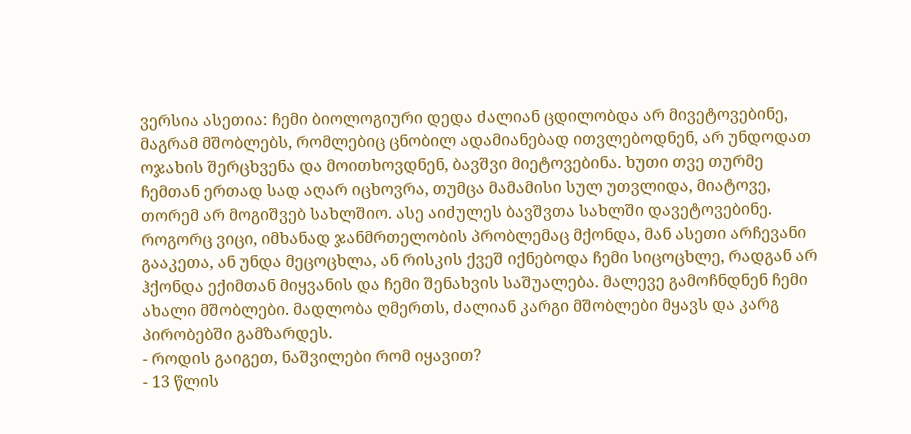ვერსია ასეთია: ჩემი ბიოლოგიური დედა ძალიან ცდილობდა არ მივეტოვებინე, მაგრამ მშობლებს, რომლებიც ცნობილ ადამიანებად ითვლებოდნენ, არ უნდოდათ ოჯახის შერცხვენა და მოითხოვდნენ, ბავშვი მიეტოვებინა. ხუთი თვე თურმე ჩემთან ერთად სად აღარ იცხოვრა, თუმცა მამამისი სულ უთვლიდა, მიატოვე, თორემ არ მოგიშვებ სახლშიო. ასე აიძულეს ბავშვთა სახლში დავეტოვებინე. როგორც ვიცი, იმხანად ჯანმრთელობის პრობლემაც მქონდა, მან ასეთი არჩევანი გააკეთა, ან უნდა მეცოცხლა, ან რისკის ქვეშ იქნებოდა ჩემი სიცოცხლე, რადგან არ ჰქონდა ექიმთან მიყვანის და ჩემი შენახვის საშუალება. მალევე გამოჩნდნენ ჩემი ახალი მშობლები. მადლობა ღმერთს, ძალიან კარგი მშობლები მყავს და კარგ პირობებში გამზარდეს.
- როდის გაიგეთ, ნაშვილები რომ იყავით?
- 13 წლის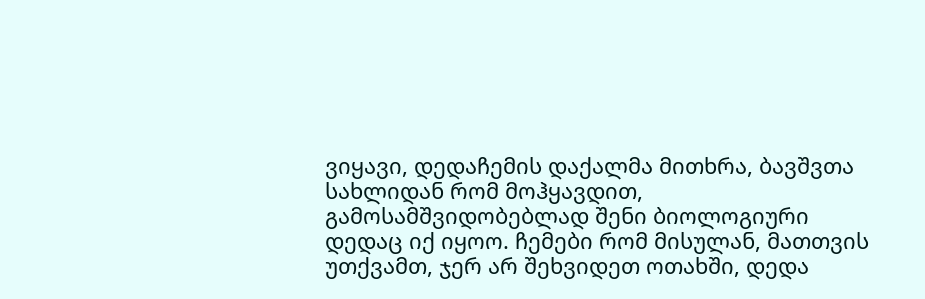ვიყავი, დედაჩემის დაქალმა მითხრა, ბავშვთა სახლიდან რომ მოჰყავდით, გამოსამშვიდობებლად შენი ბიოლოგიური დედაც იქ იყოო. ჩემები რომ მისულან, მათთვის უთქვამთ, ჯერ არ შეხვიდეთ ოთახში, დედა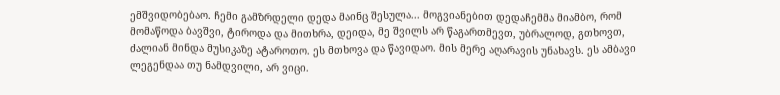ემშვიდობებაო. ჩემი გამზრდელი დედა მაინც შესულა... მოგვიანებით დედაჩემმა მიამბო, რომ მომაწოდა ბავშვი, ტიროდა და მითხრა, დეიდა, მე შვილს არ წაგართმევთ, უბრალოდ, გთხოვთ, ძალიან მინდა მუსიკაზე ატაროთო. ეს მთხოვა და წავიდაო. მის მერე აღარავის უნახავს. ეს ამბავი ლეგენდაა თუ ნამდვილი, არ ვიცი.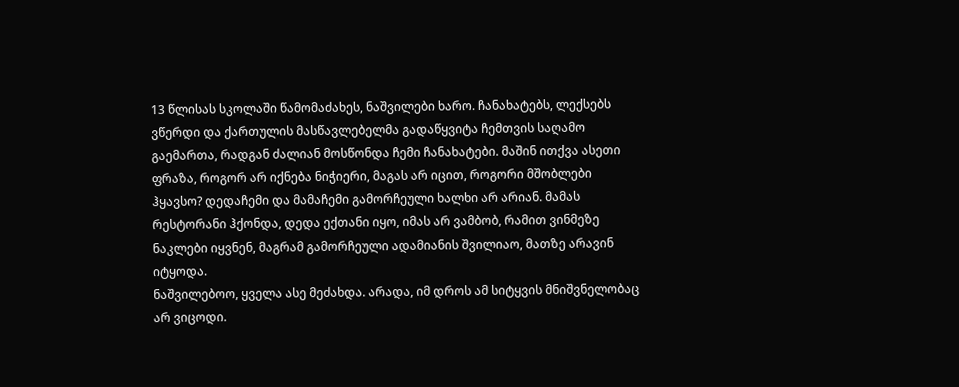13 წლისას სკოლაში წამომაძახეს, ნაშვილები ხარო. ჩანახატებს, ლექსებს ვწერდი და ქართულის მასწავლებელმა გადაწყვიტა ჩემთვის საღამო გაემართა, რადგან ძალიან მოსწონდა ჩემი ჩანახატები. მაშინ ითქვა ასეთი ფრაზა, როგორ არ იქნება ნიჭიერი, მაგას არ იცით, როგორი მშობლები ჰყავსო? დედაჩემი და მამაჩემი გამორჩეული ხალხი არ არიან. მამას რესტორანი ჰქონდა, დედა ექთანი იყო, იმას არ ვამბობ, რამით ვინმეზე ნაკლები იყვნენ, მაგრამ გამორჩეული ადამიანის შვილიაო, მათზე არავინ იტყოდა.
ნაშვილებოო, ყველა ასე მეძახდა. არადა, იმ დროს ამ სიტყვის მნიშვნელობაც არ ვიცოდი.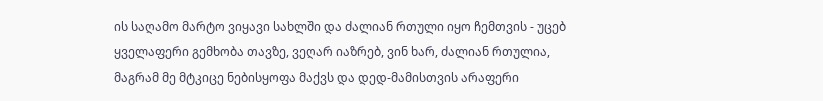ის საღამო მარტო ვიყავი სახლში და ძალიან რთული იყო ჩემთვის - უცებ ყველაფერი გემხობა თავზე, ვეღარ იაზრებ, ვინ ხარ, ძალიან რთულია, მაგრამ მე მტკიცე ნებისყოფა მაქვს და დედ-მამისთვის არაფერი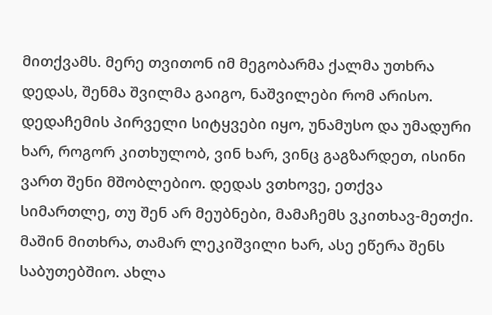მითქვამს. მერე თვითონ იმ მეგობარმა ქალმა უთხრა დედას, შენმა შვილმა გაიგო, ნაშვილები რომ არისო. დედაჩემის პირველი სიტყვები იყო, უნამუსო და უმადური ხარ, როგორ კითხულობ, ვინ ხარ, ვინც გაგზარდეთ, ისინი ვართ შენი მშობლებიო. დედას ვთხოვე, ეთქვა სიმართლე, თუ შენ არ მეუბნები, მამაჩემს ვკითხავ-მეთქი. მაშინ მითხრა, თამარ ლეკიშვილი ხარ, ასე ეწერა შენს საბუთებშიო. ახლა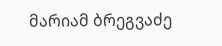მარიამ ბრეგვაძე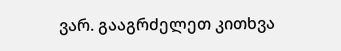ვარ. გააგრძელეთ კითხვა